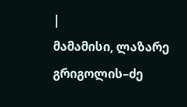|
მამამისი, ლაზარე გრიგოლის–ძე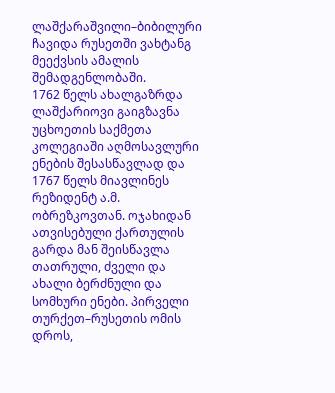ლაშქარაშვილი–ბიბილური ჩავიდა რუსეთში ვახტანგ მეექვსის ამალის შემადგენლობაში.
1762 წელს ახალგაზრდა ლაშქარიოვი გაიგზავნა
უცხოეთის საქმეთა კოლეგიაში აღმოსავლური ენების შესასწავლად და 1767 წელს მიავლინეს
რეზიდენტ ა.მ. ობრეზკოვთან. ოჯახიდან ათვისებული ქართულის გარდა მან შეისწავლა
თათრული, ძველი და ახალი ბერძნული და სომხური ენები. პირველი თურქეთ–რუსეთის ომის
დროს,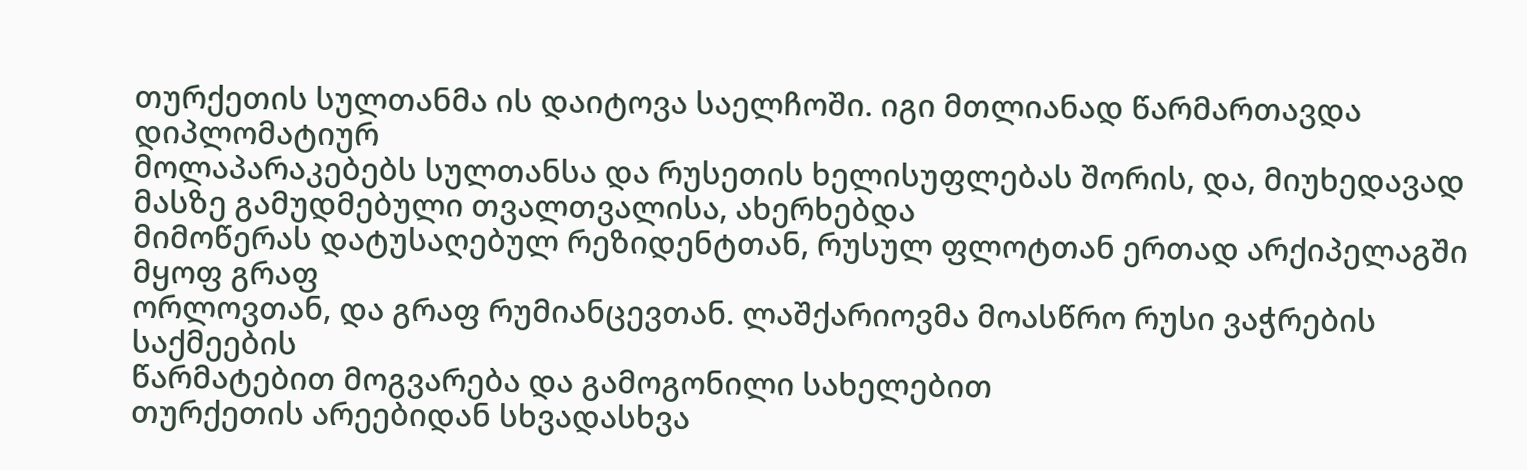თურქეთის სულთანმა ის დაიტოვა საელჩოში. იგი მთლიანად წარმართავდა დიპლომატიურ
მოლაპარაკებებს სულთანსა და რუსეთის ხელისუფლებას შორის, და, მიუხედავად
მასზე გამუდმებული თვალთვალისა, ახერხებდა
მიმოწერას დატუსაღებულ რეზიდენტთან, რუსულ ფლოტთან ერთად არქიპელაგში მყოფ გრაფ
ორლოვთან, და გრაფ რუმიანცევთან. ლაშქარიოვმა მოასწრო რუსი ვაჭრების საქმეების
წარმატებით მოგვარება და გამოგონილი სახელებით
თურქეთის არეებიდან სხვადასხვა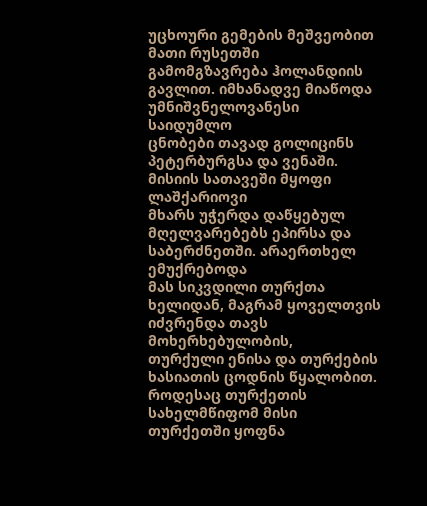უცხოური გემების მეშვეობით მათი რუსეთში
გამომგზავრება ჰოლანდიის გავლით. იმხანადვე მიაწოდა უმნიშვნელოვანესი საიდუმლო
ცნობები თავად გოლიცინს პეტერბურგსა და ვენაში. მისიის სათავეში მყოფი ლაშქარიოვი
მხარს უჭერდა დაწყებულ მღელვარებებს ეპირსა და საბერძნეთში. არაერთხელ ემუქრებოდა
მას სიკვდილი თურქთა ხელიდან, მაგრამ ყოველთვის იძვრენდა თავს მოხერხებულობის,
თურქული ენისა და თურქების ხასიათის ცოდნის წყალობით. როდესაც თურქეთის
სახელმწიფომ მისი თურქეთში ყოფნა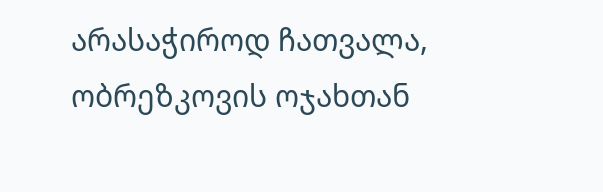არასაჭიროდ ჩათვალა, ობრეზკოვის ოჯახთან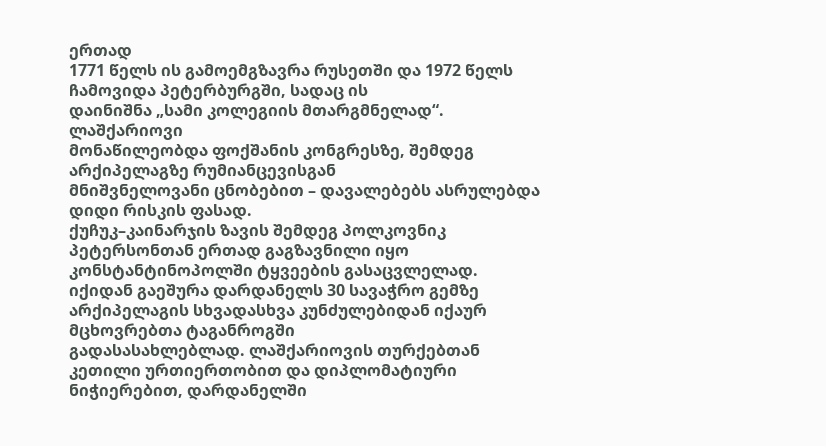ერთად
1771 წელს ის გამოემგზავრა რუსეთში და 1972 წელს ჩამოვიდა პეტერბურგში, სადაც ის
დაინიშნა „სამი კოლეგიის მთარგმნელად“.
ლაშქარიოვი
მონაწილეობდა ფოქშანის კონგრესზე, შემდეგ არქიპელაგზე რუმიანცევისგან
მნიშვნელოვანი ცნობებით – დავალებებს ასრულებდა დიდი რისკის ფასად.
ქუჩუკ–კაინარჯის ზავის შემდეგ პოლკოვნიკ პეტერსონთან ერთად გაგზავნილი იყო
კონსტანტინოპოლში ტყვეების გასაცვლელად. იქიდან გაეშურა დარდანელს 30 სავაჭრო გემზე
არქიპელაგის სხვადასხვა კუნძულებიდან იქაურ მცხოვრებთა ტაგანროგში
გადასასახლებლად. ლაშქარიოვის თურქებთან კეთილი ურთიერთობით და დიპლომატიური
ნიჭიერებით, დარდანელში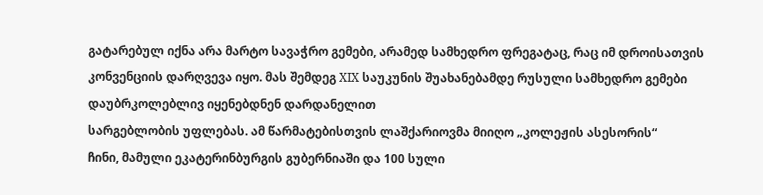გატარებულ იქნა არა მარტო სავაჭრო გემები, არამედ სამხედრო ფრეგატაც, რაც იმ დროისათვის
კონვენციის დარღვევა იყო. მას შემდეგ XIX საუკუნის შუახანებამდე რუსული სამხედრო გემები დაუბრკოლებლივ იყენებდნენ დარდანელით
სარგებლობის უფლებას. ამ წარმატებისთვის ლაშქარიოვმა მიიღო „კოლეჟის ასესორის“
ჩინი, მამული ეკატერინბურგის გუბერნიაში და 100 სული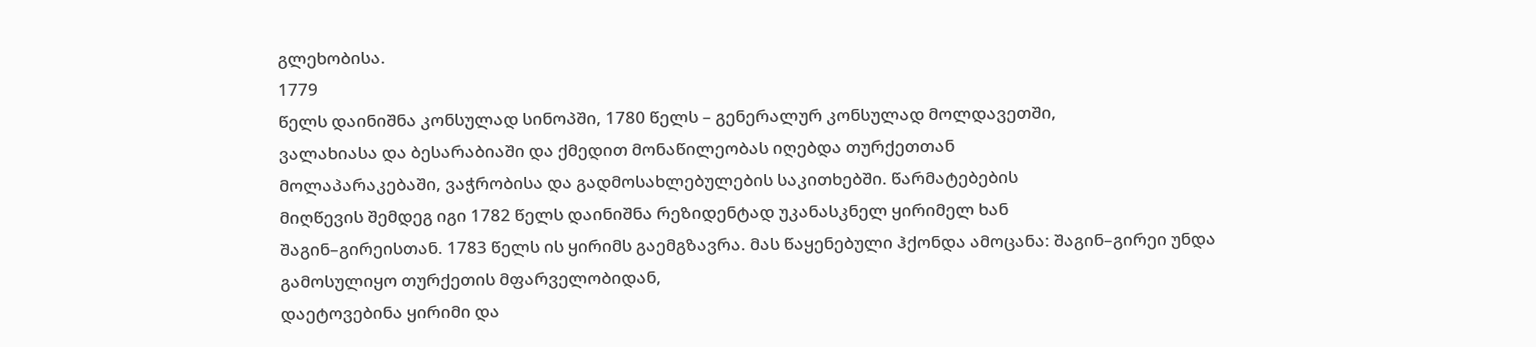გლეხობისა.
1779
წელს დაინიშნა კონსულად სინოპში, 1780 წელს – გენერალურ კონსულად მოლდავეთში,
ვალახიასა და ბესარაბიაში და ქმედით მონაწილეობას იღებდა თურქეთთან
მოლაპარაკებაში, ვაჭრობისა და გადმოსახლებულების საკითხებში. წარმატებების
მიღწევის შემდეგ იგი 1782 წელს დაინიშნა რეზიდენტად უკანასკნელ ყირიმელ ხან
შაგინ–გირეისთან. 1783 წელს ის ყირიმს გაემგზავრა. მას წაყენებული ჰქონდა ამოცანა: შაგინ–გირეი უნდა
გამოსულიყო თურქეთის მფარველობიდან,
დაეტოვებინა ყირიმი და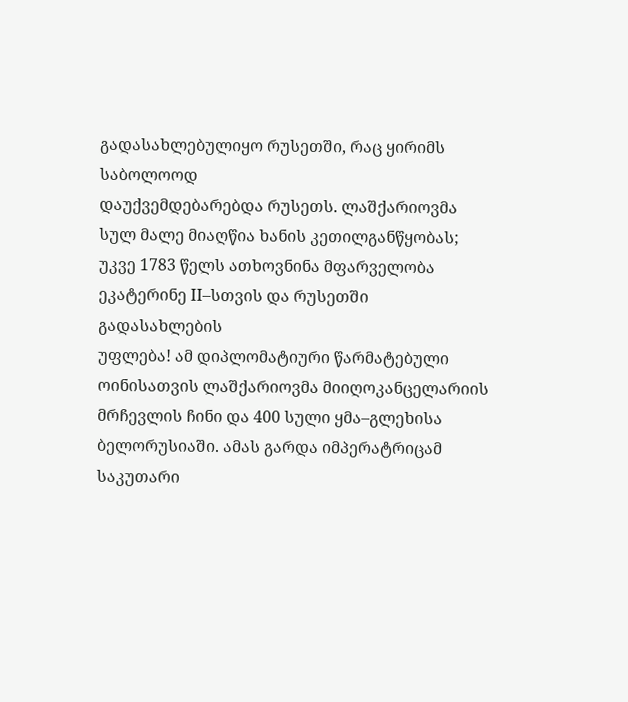გადასახლებულიყო რუსეთში, რაც ყირიმს საბოლოოდ
დაუქვემდებარებდა რუსეთს. ლაშქარიოვმა სულ მალე მიაღწია ხანის კეთილგანწყობას;
უკვე 1783 წელს ათხოვნინა მფარველობა ეკატერინე ІІ–სთვის და რუსეთში გადასახლების
უფლება! ამ დიპლომატიური წარმატებული ოინისათვის ლაშქარიოვმა მიიღოკანცელარიის
მრჩევლის ჩინი და 400 სული ყმა–გლეხისა ბელორუსიაში. ამას გარდა იმპერატრიცამ
საკუთარი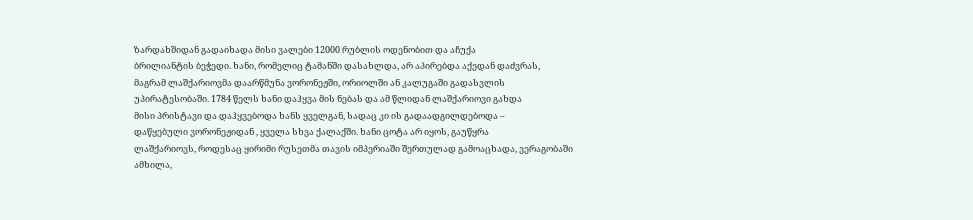ზარდახშიდან გადაიხადა მისი ვალები 12000 რუბლის ოდენობით და აჩუქა
ბრილიანტის ბეჭედი. ხანი, რომელიც ტამანში დასახლდა, არ აპირებდა აქედან დაძვრას,
მაგრამ ლაშქარიოვმა დაარწმუნა ვორონეჟში, ორიოლში ან კალუგაში გადასვლის
უპირატესობაში. 1784 წელს ხანი დაჰყვა მის ნებას და ამ წლიდან ლაშქარიოვი გახდა
მისი პრისტავი და დაჰყვებოდა ხანს ყველგან, სადაც კი ის გადაადგილდებოდა –
დაწყებული ვორონეჟიდან , ყველა სხვა ქალაქში. ხანი ცოტა არ იყოს, გაუწყრა
ლაშქარიოვს, როდესაც ყირიმი რუსეთმა თავის იმპერიაში შერთულად გამოაცხადა, ვერაგობაში
ამხილა,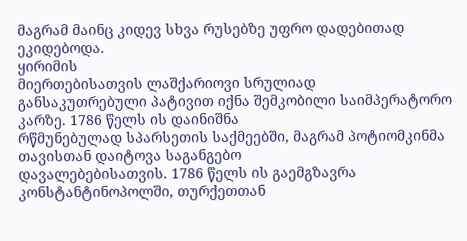მაგრამ მაინც კიდევ სხვა რუსებზე უფრო დადებითად ეკიდებოდა.
ყირიმის
მიერთებისათვის ლაშქარიოვი სრულიად
განსაკუთრებული პატივით იქნა შემკობილი საიმპერატორო კარზე. 1786 წელს ის დაინიშნა
რწმუნებულად სპარსეთის საქმეებში, მაგრამ პოტიომკინმა თავისთან დაიტოვა საგანგებო
დავალებებისათვის. 1786 წელს ის გაემგზავრა კონსტანტინოპოლში, თურქეთთან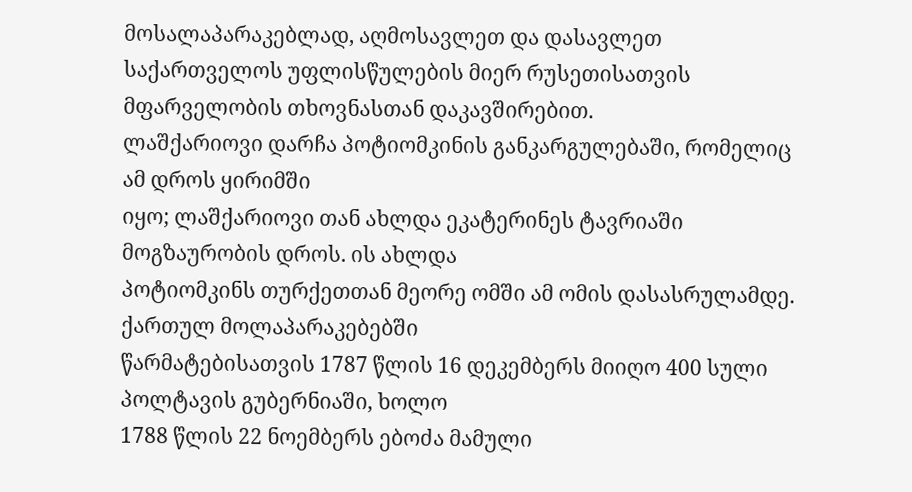მოსალაპარაკებლად, აღმოსავლეთ და დასავლეთ
საქართველოს უფლისწულების მიერ რუსეთისათვის მფარველობის თხოვნასთან დაკავშირებით.
ლაშქარიოვი დარჩა პოტიომკინის განკარგულებაში, რომელიც ამ დროს ყირიმში
იყო; ლაშქარიოვი თან ახლდა ეკატერინეს ტავრიაში მოგზაურობის დროს. ის ახლდა
პოტიომკინს თურქეთთან მეორე ომში ამ ომის დასასრულამდე. ქართულ მოლაპარაკებებში
წარმატებისათვის 1787 წლის 16 დეკემბერს მიიღო 400 სული პოლტავის გუბერნიაში, ხოლო
1788 წლის 22 ნოემბერს ებოძა მამული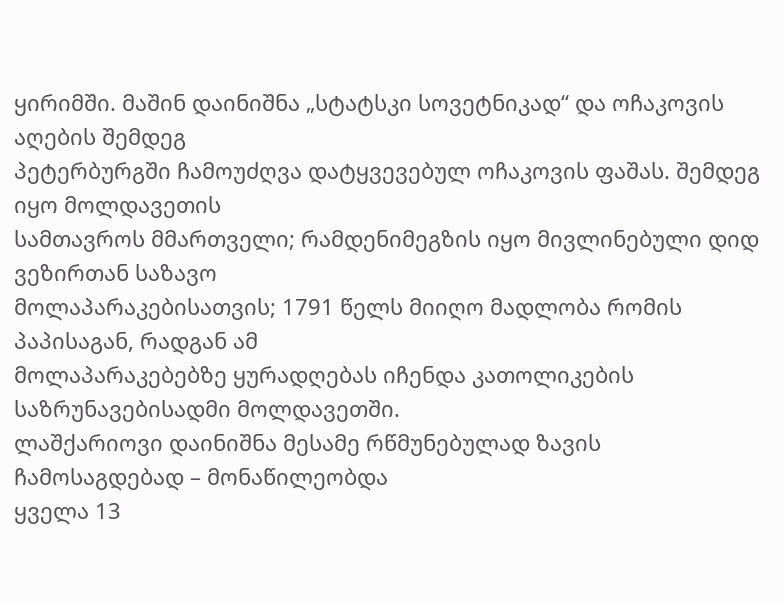ყირიმში. მაშინ დაინიშნა „სტატსკი სოვეტნიკად“ და ოჩაკოვის აღების შემდეგ
პეტერბურგში ჩამოუძღვა დატყვევებულ ოჩაკოვის ფაშას. შემდეგ იყო მოლდავეთის
სამთავროს მმართველი; რამდენიმეგზის იყო მივლინებული დიდ ვეზირთან საზავო
მოლაპარაკებისათვის; 1791 წელს მიიღო მადლობა რომის პაპისაგან, რადგან ამ
მოლაპარაკებებზე ყურადღებას იჩენდა კათოლიკების საზრუნავებისადმი მოლდავეთში.
ლაშქარიოვი დაინიშნა მესამე რწმუნებულად ზავის ჩამოსაგდებად – მონაწილეობდა
ყველა 13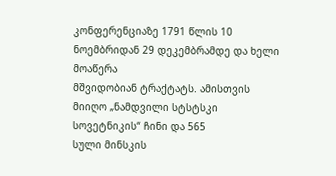კონფერენციაზე 1791 წლის 10 ნოემბრიდან 29 დეკემბრამდე და ხელი მოაწერა
მშვიდობიან ტრაქტატს. ამისთვის მიიღო „ნამდვილი სტსტსკი სოვეტნიკის“ ჩინი და 565
სული მინსკის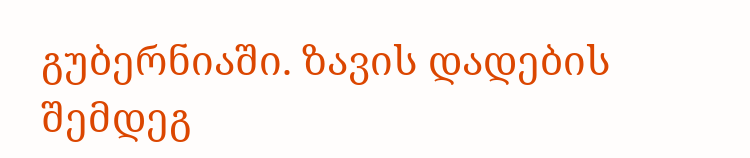გუბერნიაში. ზავის დადების
შემდეგ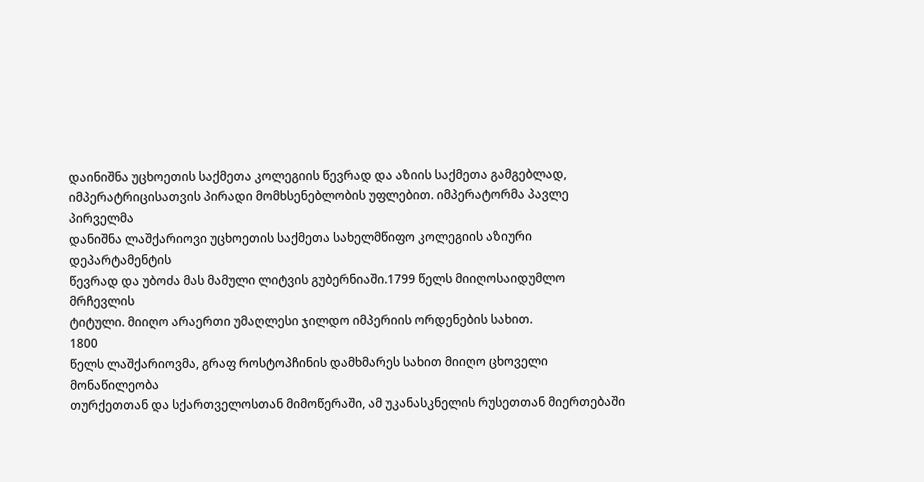დაინიშნა უცხოეთის საქმეთა კოლეგიის წევრად და აზიის საქმეთა გამგებლად,
იმპერატრიცისათვის პირადი მომხსენებლობის უფლებით. იმპერატორმა პავლე პირველმა
დანიშნა ლაშქარიოვი უცხოეთის საქმეთა სახელმწიფო კოლეგიის აზიური დეპარტამენტის
წევრად და უბოძა მას მამული ლიტვის გუბერნიაში.1799 წელს მიიღოსაიდუმლო მრჩევლის
ტიტული. მიიღო არაერთი უმაღლესი ჯილდო იმპერიის ორდენების სახით.
1800
წელს ლაშქარიოვმა, გრაფ როსტოპჩინის დამხმარეს სახით მიიღო ცხოველი მონაწილეობა
თურქეთთან და სქართველოსთან მიმოწერაში, ამ უკანასკნელის რუსეთთან მიერთებაში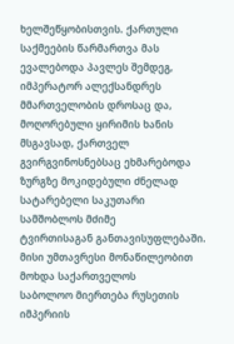ხელშეწყობისთვის. ქართული საქმეების წარმართვა მას ევალებოდა პავლეს შემდეგ,
იმპერატორ ალექსანდრეს მმართველობის დროსაც და, მოღორებული ყირიმის ხანის მსგავსად, ქართველ გვირგვინოსნებსაც ეხმარებოდა ზურგზე მოკიდებული ძნელად სატარებელი საკუთარი სამშობლოს მძიმე
ტვირთისაგან განთავისუფლებაში. მისი უმთავრესი მონაწილეობით მოხდა საქართველოს
საბოლოო მიერთება რუსეთის იმპერიის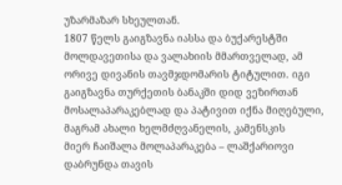უზარმაზარ სხეულთან.
1807 წელს გაიგზავნა იასსა და ბუქარესტში
მოლდავეთისა და ვალახიის მმართველად, ამ ორივე დივანის თავმჯდომარის ტიტულით. იგი გაიგზავნა თურქეთის ბანაკში დიდ ვეზირთან
მოსალაპარაკებლად და პატივით იქნა მიღებული, მაგრამ ახალი ხელმძღვანელის, კამენსკის
მიერ ჩაიშალა მოლაპარაკება – ლაშქარიოვი დაბრუნდა თავის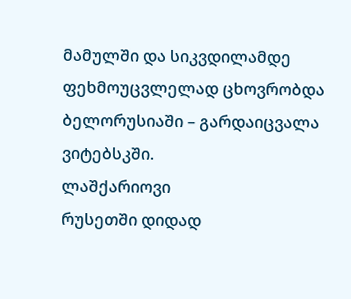მამულში და სიკვდილამდე
ფეხმოუცვლელად ცხოვრობდა ბელორუსიაში – გარდაიცვალა ვიტებსკში.
ლაშქარიოვი
რუსეთში დიდად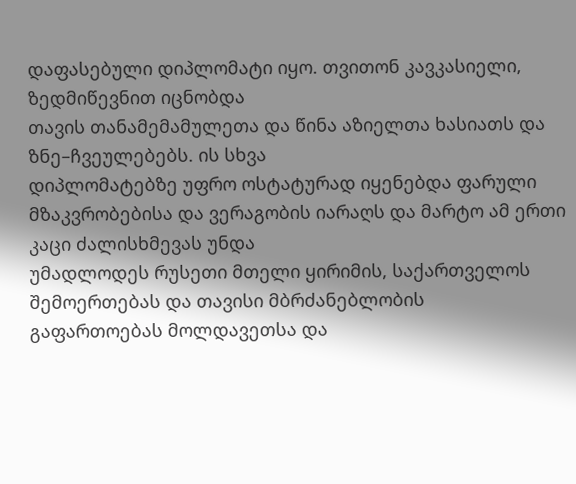დაფასებული დიპლომატი იყო. თვითონ კავკასიელი, ზედმიწევნით იცნობდა
თავის თანამემამულეთა და წინა აზიელთა ხასიათს და ზნე–ჩვეულებებს. ის სხვა
დიპლომატებზე უფრო ოსტატურად იყენებდა ფარული
მზაკვრობებისა და ვერაგობის იარაღს და მარტო ამ ერთი კაცი ძალისხმევას უნდა
უმადლოდეს რუსეთი მთელი ყირიმის, საქართველოს შემოერთებას და თავისი მბრძანებლობის
გაფართოებას მოლდავეთსა და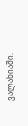ვალახიაში.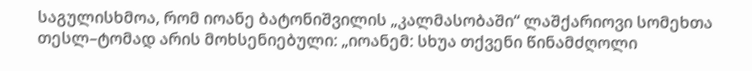საგულისხმოა, რომ იოანე ბატონიშვილის „კალმასობაში“ ლაშქარიოვი სომეხთა
თესლ–ტომად არის მოხსენიებული: „იოანემ: სხუა თქვენი წინამძღოლი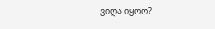ვიღა იყოო?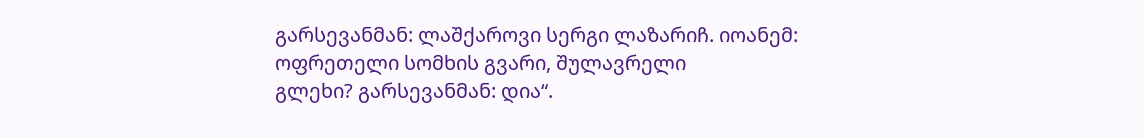გარსევანმან: ლაშქაროვი სერგი ლაზარიჩ. იოანემ: ოფრეთელი სომხის გვარი, შულავრელი
გლეხი? გარსევანმან: დია“.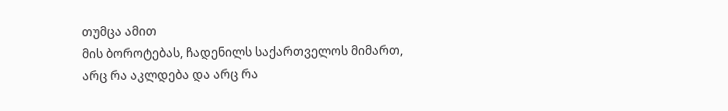თუმცა ამით
მის ბოროტებას, ჩადენილს საქართველოს მიმართ,
არც რა აკლდება და არც რა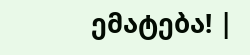ემატება! |